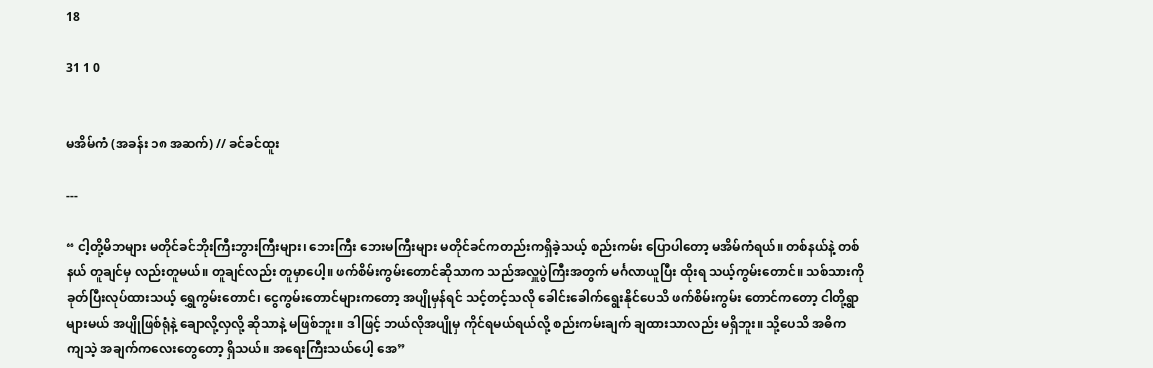18

31 1 0


မအိမ်ကံ (အခန်း ၁၈ အဆက်) // ခင်ခင်ထူး

---

“ ငါ့တို့မိဘများ မတိုင်ခင်ဘိုးကြီးဘွားကြီးများ၊ ဘေးကြီး ဘေးမကြီးများ မတိုင်ခင်ကတည်းကရှိခဲ့သယ့် စည်းကမ်း ပြောပါတော့ မအိမ်ကံရယ်။ တစ်နယ်နဲ့ တစ်နယ် တူချင်မှ လည်းတူမယ်။ တူချင်လည်း တူမှာပေါ့။ ဖက်စိမ်းကွမ်းတောင်ဆိုသာက သည်အလှူပွဲကြီးအတွက် မင်္ဂလာယူပြီး ထိုးရ သယ့်ကွမ်းတောင်။ သစ်သားကို ခုတ်ပြီးလုပ်ထားသယ့် ရွှေကွမ်းတောင်၊ ငွေကွမ်းတောင်များကတော့ အပျိုမှန်ရင် သင့်တင့်သလို ခေါင်းခေါက်ရွေးနိုင်ပေသိ ဖက်စိမ်းကွမ်း တောင်ကတော့ ငါတို့ရွာများမယ် အပျိုဖြစ်ရုံနဲ့ ချောလို့လှလို့ ဆိုသာနဲ့ မဖြစ်ဘူး။ ဒါဖြင့် ဘယ်လိုအပျိုမှ ကိုင်ရမယ်ရယ်လို့ စည်းကမ်းချက် ချထားသာလည်း မရှိဘူး။ သို့ပေသိ အဓိက ကျသဲ့ အချက်ကလေးတွေတော့ ရှိသယ်။ အရေးကြီးသယ်ပေါ့ အေ”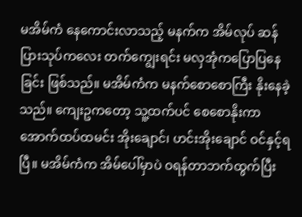မအိမ်ကံ နေကောင်းလာသည့် မနက်က အိမ်လုပ် ဆန်ပြားသုပ်ကလေး တက်ကျွေးရင်း မလှအုံကပြောပြနေခြင်း ဖြစ်သည်။ မအိမ်ကံက မနက်စောစောကြီး နိုးနေခဲ့သည်။ ကျေးဥကတော့ သူ့ထက်ပင် စေစောနိုးကာ အောက်ထပ်ထမင်း အိုးချောင်၊ ဟင်းအိုးချောင် ဝင်နှင့်ရပြီ။ မအိမ်ကံက အိမ်ပေါ်မှာပဲ ဝရန်တာဘက်ထွက်ပြီး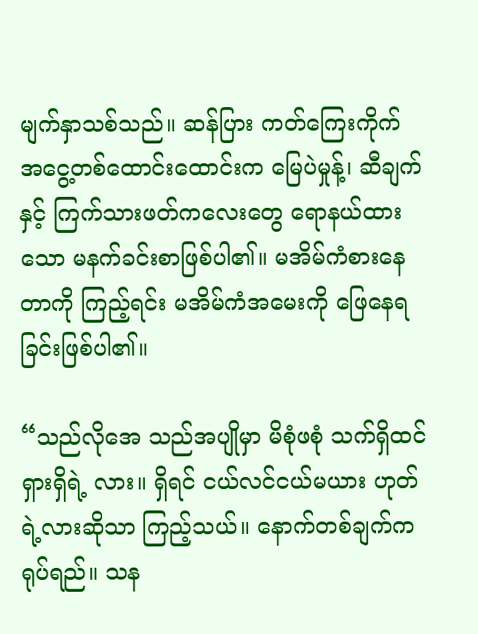မျက်နှာသစ်သည်။ ဆန်ပြား ကတ်ကြေးကိုက် အငွေ့တစ်ထောင်းထောင်းက မြေပဲမှုန့်၊ ဆီချက်နှင့် ကြက်သားဖတ်ကလေးတွေ ရောနယ်ထားသော မနက်ခင်းစာဖြစ်ပါ၏။ မအိမ်ကံစားနေတာကို ကြည့်ရင်း မအိမ်ကံအမေးကို ဖြေနေရခြင်းဖြစ်ပါ၏။

“သည်လိုအေ သည်အပျိုမှာ မိစုံဖစုံ သက်ရှိထင်ရှားရှိရဲ့ လား။ ရှိရင် ငယ်လင်ငယ်မယား ဟုတ်ရဲ့လားဆိုသာ ကြည့်သယ်။ နောက်တစ်ချက်က ရုပ်ရည်။ သန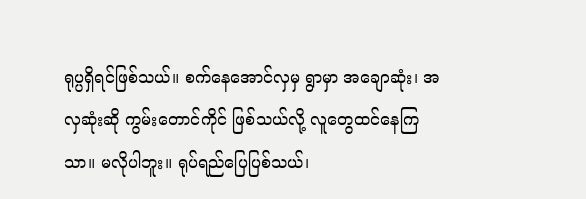ရုပ္ပရှိရင်ဖြစ်သယ်။ စက်နေအောင်လှမှ ရွာမှာ အချောဆုံး၊ အလှဆုံးဆို ကွမ်းတောင်ကိုင် ဖြစ်သယ်လို့ လူတွေထင်နေကြသာ။ မလိုပါဘူး။ ရုပ်ရည်ပြေပြစ်သယ်၊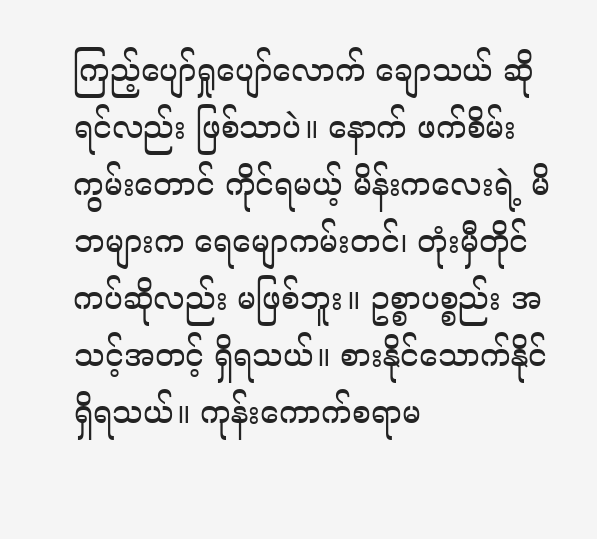ကြည့်ပျော်ရှုပျော်လောက် ချောသယ် ဆိုရင်လည်း ဖြစ်သာပဲ။ နောက် ဖက်စိမ်းကွမ်းတောင် ကိုင်ရမယ့် မိန်းကလေးရဲ့ မိဘများက ရေမျောကမ်းတင်၊ တုံးမှီတိုင်ကပ်ဆိုလည်း မဖြစ်ဘူး။ ဥစ္စာပစ္စည်း အသင့်အတင့် ရှိရသယ်။ စားနိုင်သောက်နိုင် ရှိရသယ်။ ကုန်းကောက်စရာမ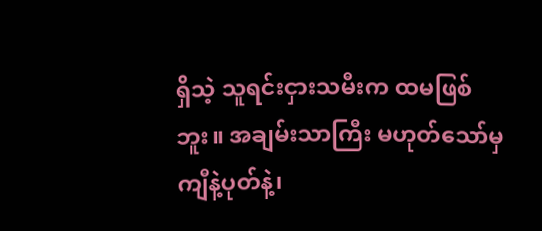ရှိသဲ့ သူရင်းငှားသမီးက ထမဖြစ်ဘူး။ အချမ်းသာကြီး မဟုတ်သော်မှ ကျီနဲ့ပုတ်နဲ့၊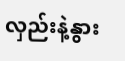လှည်းနဲ့နွား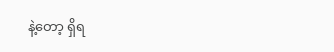နဲ့တော့ ရှိရ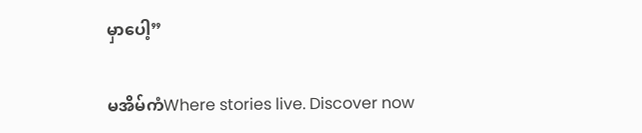မှာပေါ့”

မအိမ်ကံWhere stories live. Discover now